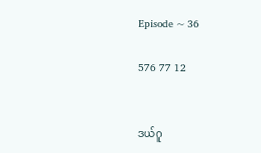Episode ~ 36

576 77 12


ဒယ်ဂူ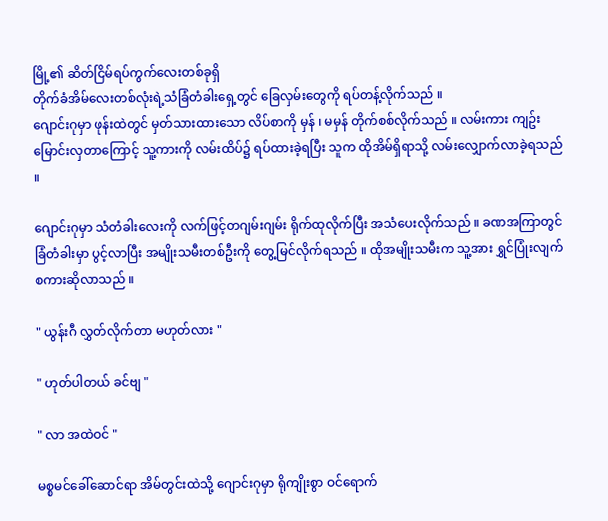မြို့၏ ဆိတ်ငြိမ်ရပ်ကွက်လေးတစ်ခုရှိ
တိုက်ခံအိမ်လေးတစ်လုံးရဲ့သံခြံတံခါးရှေ့တွင် ခြေလှမ်းတွေကို ရပ်တန့်လိုက်သည် ။
ဂျောင်းဂုမှာ ဖုန်းထဲတွင် မှတ်သားထားသော လိပ်စာကို မှန် ၊ မမှန် တိုက်စစ်လိုက်သည် ။ လမ်းကား ကျဥ်းမြောင်းလှတာကြောင့် သူ့ကားကို လမ်းထိပ်၌ ရပ်ထားခဲ့ရပြီး သူက ထိုအိမ်ရှိရာသို့ လမ်းလျှောက်လာခဲ့ရသည် ။

ဂျောင်းဂုမှာ သံတံခါးလေးကို လက်ဖြင့်တဂျမ်းဂျမ်း ရိုက်ထုလိုက်ပြီး အသံပေးလိုက်သည် ။ ခဏအကြာတွင် ခြံတံခါးမှာ ပွင့်လာပြီး အမျိုးသမီးတစ်ဦးကို တွေ့မြင်လိုက်ရသည် ။ ထိုအမျိုးသမီးက သူ့အား ရွှင်ပြုံးလျက် စကားဆိုလာသည် ။

" ယွန်းဂီ လွှတ်လိုက်တာ မဟုတ်လား "

" ဟုတ်ပါတယ် ခင်ဗျ "

" လာ အထဲဝင် "

မစ္စမင်ခေါ်ဆောင်ရာ အိမ်တွင်းထဲသို့ ဂျောင်းဂုမှာ ရိုကျိုးစွာ ဝင်ရောက်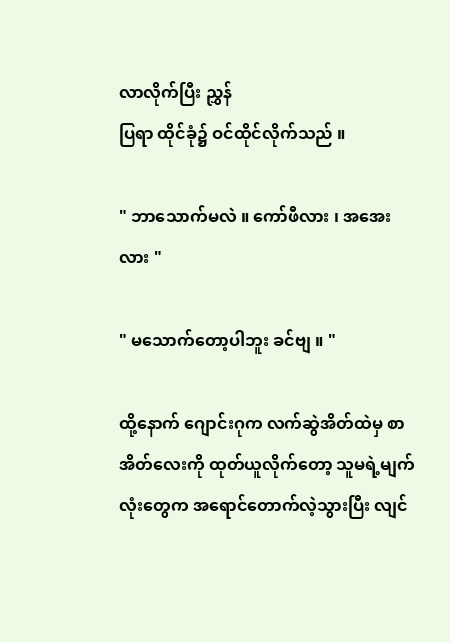လာလိုက်ပြီး ညွှန်
ပြရာ ထိုင်ခုံ၌ ဝင်ထိုင်လိုက်သည် ။

" ဘာသောက်မလဲ ။ ကော်ဖီလား ၊ အအေးလား "

" မသောက်တော့ပါဘူး ခင်ဗျ ။ "

ထို့နောက် ဂျောင်းဂုက လက်ဆွဲအိတ်ထဲမှ စာအိတ်လေးကို ထုတ်ယူလိုက်တော့ သူမရဲ့မျက်လုံးတွေက အရောင်တောက်လဲ့သွားပြီး လျင်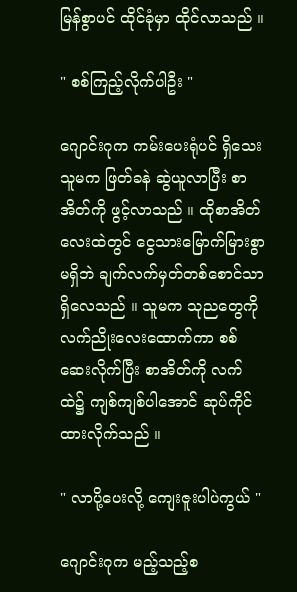မြန်စွာပင် ထိုင်ခုံမှာ ထိုင်လာသည် ။

" စစ်ကြည့်လိုက်ပါဦး "

ဂျောင်းဂုက ကမ်းပေးရုံပင် ရှိသေး သူမက ဖြတ်ခနဲ ဆွဲယူလာပြီး စာအိတ်ကို ဖွင့်လာသည် ။ ထိုစာအိတ်လေးထဲတွင် ငွေသားမြောက်မြားစွာ မရှိဘဲ ချက်လက်မှတ်တစ်စောင်သာ ရှိလေသည် ။ သူမက သုညတွေကို လက်ညိုးလေးထောက်ကာ စစ်ဆေးလိုက်ပြီး စာအိတ်ကို လက်ထဲ၌ ကျစ်ကျစ်ပါအောင် ဆုပ်ကိုင်ထားလိုက်သည် ။

" လာပို့ပေးလို့ ကျေးဇူးပါပဲကွယ် "

ဂျောင်းဂုက မည့်သည့်စ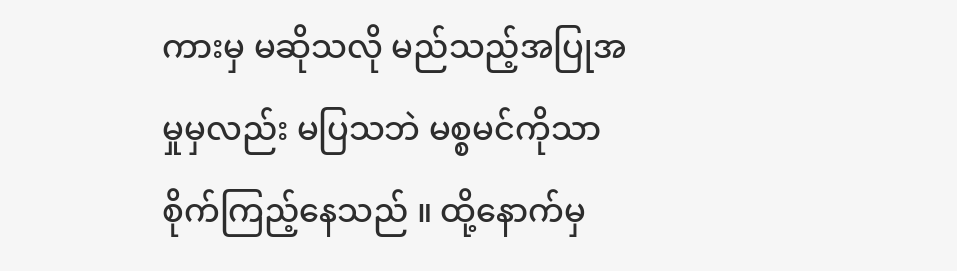ကားမှ မဆိုသလို မည်သည့်အပြုအမှုမှလည်း မပြသဘဲ မစ္စမင်ကိုသာ စိုက်ကြည့်နေသည် ။ ထို့နောက်မှ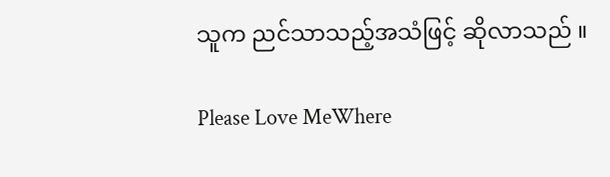သူက ညင်သာသည့်အသံဖြင့် ဆိုလာသည် ။

Please Love MeWhere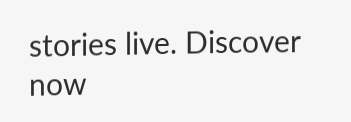stories live. Discover now